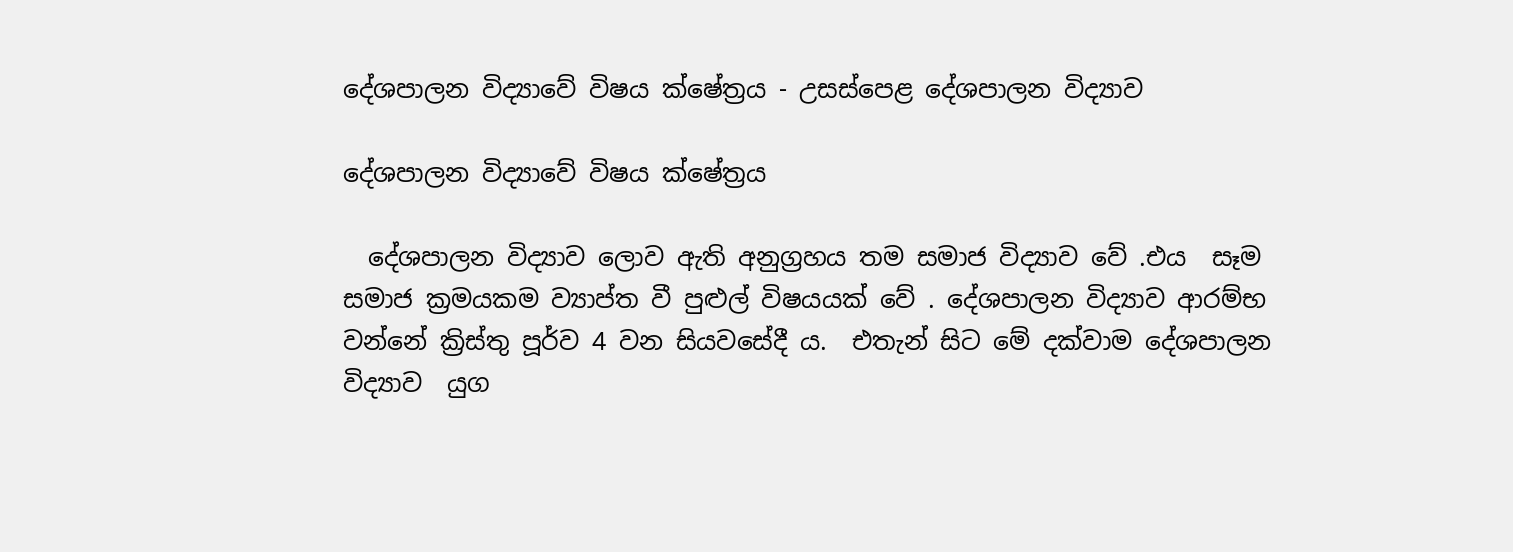දේශපාලන විද්‍යාවේ විෂය ක්ෂේත්‍රය - උසස්පෙළ දේශපාලන විද්‍යාව

දේශපාලන විද්‍යාවේ විෂය ක්ෂේත්‍රය

  දේශපාලන විද්‍යාව ලොව ඇති අනුග්‍රහය තම සමාජ විද්‍යාව වේ .එය  සෑම සමාජ ක්‍රමයකම ව්‍යාප්ත වී පුළුල් විෂයයක් වේ . දේශපාලන විද්‍යාව ආරම්භ වන්නේ ක්‍රිස්තු පූර්ව 4 වන සියවසේදී ය.  එතැන් සිට මේ දක්වාම දේශපාලන විද්‍යාව  යුග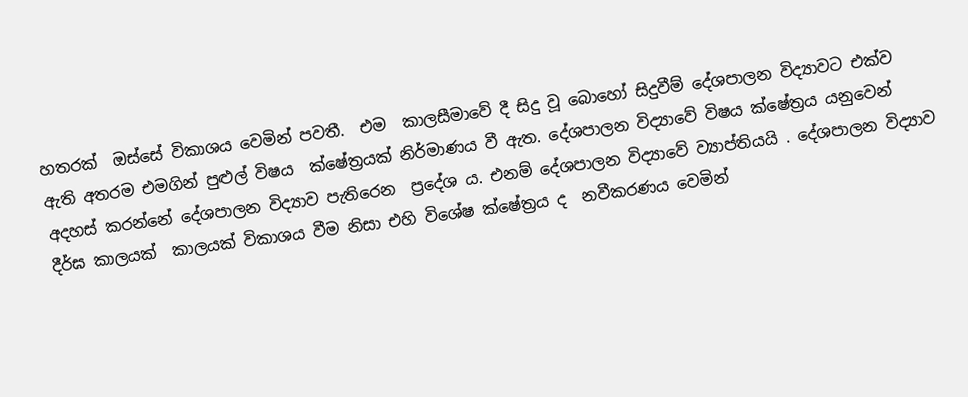හතරක්  ඔස්සේ විකාශය වෙමින් පවතී.  එම  කාලසීමාවේ දී සිදු වූ බොහෝ සිදුවීම් දේශපාලන විද්‍යාවට එක්ව  ඇති අතරම එමගින් පුළුල් විෂය  ක්ෂේත්‍රයක් නිර්මාණය වී ඇත. දේශපාලන විද්‍යාවේ විෂය ක්ෂේත්‍රය යනුවෙන්  අදහස් කරන්නේ දේශපාලන විද්‍යාව පැතිරෙන  ප්‍රදේශ ය. එනම් දේශපාලන විද්‍යාවේ ව්‍යාප්තියයි . දේශපාලන විද්‍යාව දීර්ඝ කාලයක්  කාලයක් විකාශය වීම නිසා එහි විශේෂ ක්ෂේත්‍රය ද  නවීකරණය වෙමින්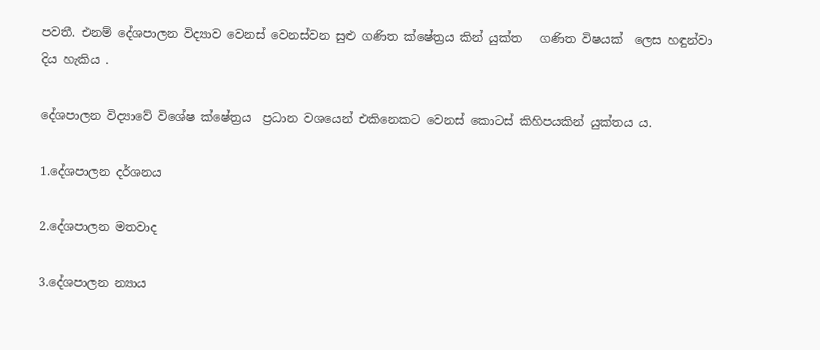පවතී. එනම් දේශපාලන විද්‍යාව වෙනස් වෙනස්වන සුළු ගණිත ක්ෂේත්‍රය කින් යුක්ත   ගණිත විෂයක්  ලෙස හඳුන්වා දිය හැකිය .

දේශපාලන විද්‍යාවේ විශේෂ ක්ෂේත්‍රය  ප්‍රධාන වශයෙන් එකිනෙකට වෙනස් කොටස් කිහිපයකින් යුක්තය ය.

1.දේශපාලන දර්ශනය

2.දේශපාලන මතවාද

3.දේශපාලන න්‍යාය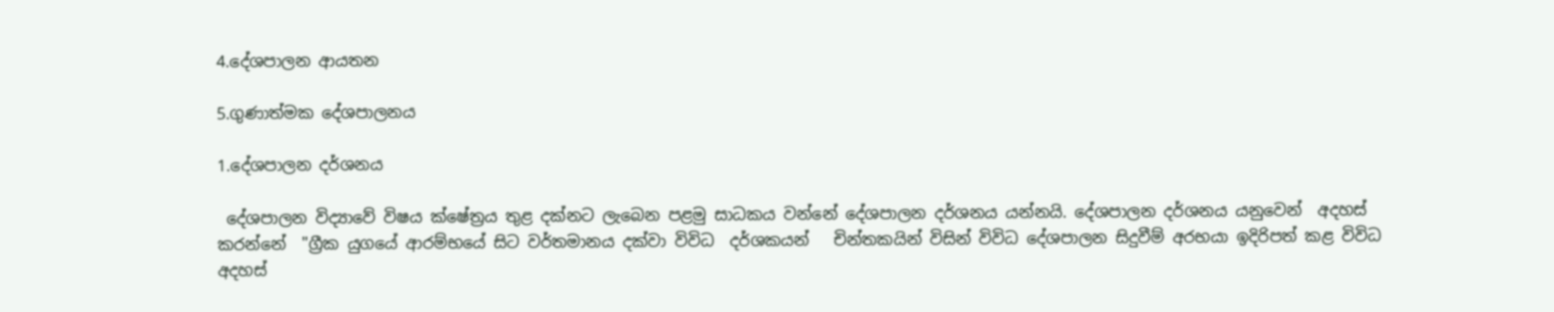4.දේශපාලන ආයතන

5.ගුණාත්මක දේශපාලනය

1.දේශපාලන දර්ශනය

 දේශපාලන විද්‍යාවේ විෂය ක්ෂේත්‍රය තුළ දක්නට ලැබෙන පළමු සාධකය වන්නේ දේශපාලන දර්ශනය යන්නයි. දේශපාලන දර්ශනය යනුවෙන්  අදහස් කරන්නේ  "ග්‍රීක යුගයේ ආරම්භයේ සිට වර්තමානය දක්වා විවිධ  දර්ශකයන්   චින්තකයින් විසින් විවිධ දේශපාලන සිදුවීම් අරභයා ඉදිරිපත් කළ විවිධ අදහස්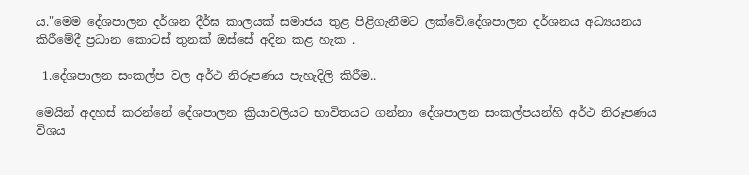ය."මෙම දේශපාලන දර්ශන දීර්ඝ කාලයක් සමාජය තුළ පිළිගැනීමට ලක්වේ.දේශපාලන දර්ශනය අධ්‍යයනය කිරීමේදී ප්‍රධාන කොටස් තුනක් ඔස්සේ අදින කළ හැක .

 1.දේශපාලන සංකල්ප වල අර්ථ නිරූපණය පැහැදිලි කිරීම..

මෙයින් අදහස් කරන්නේ දේශපාලන ක්‍රියාවලියට භාවිතයට ගන්නා දේශපාලන සංකල්පයන්හි අර්ථ නිරූපණය විශය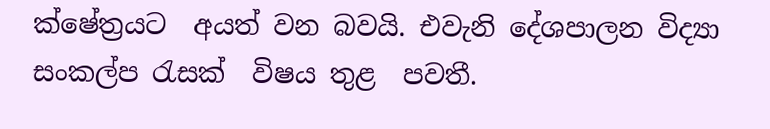ක්ෂේත්‍රයට  අයත් වන බවයි. එවැනි දේශපාලන විද්‍යා සංකල්ප රැසක්  විෂය තුළ  පවතී.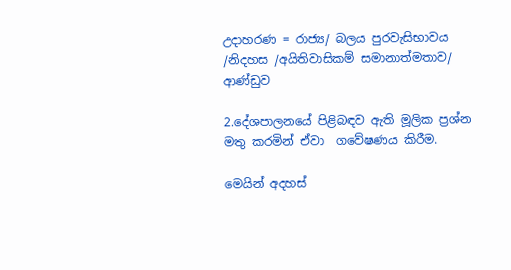උදාහරණ = රාජ්‍ය/ බලය පුරවැසිභාවය /නිදහස /අයිතිවාසිකම් සමානාත්මතාව/ ආණ්ඩුව

2.දේශපාලනයේ පිළිබඳව ඇති මූලික ප්‍රශ්න මතු කරමින් ඒවා  ගවේෂණය කිරීම.

මෙයින් අදහස්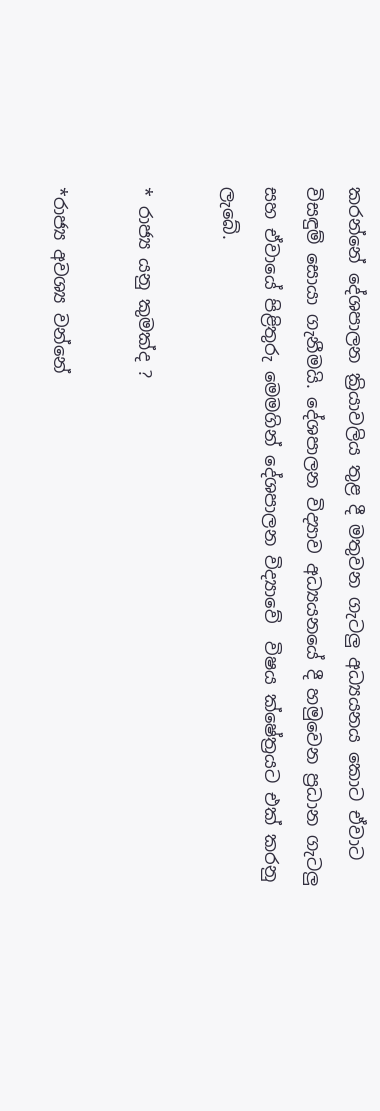කරන්නේ දේශපාලන ක්‍රියාවලිය තුළ දී මතුවන ගැටලු අධ්‍යයනය කොට ඒවාට විසඳුම් සොයා ගැනීමයි. දේශපාලන විද්‍යාව අධ්‍යයනයේ දී හමුවෙන ප්‍රධාන ගැටලු සහ ඒවායේ පිළිතුරු මෙමගින් දේශපාලන විද්‍යාවේ  විෂය ක්ෂේත්‍රයට එක් කරනු ලැබේ.

* රාජ්‍ය යනු කුමක්ද ?

*රාජ්‍ය අවශ්‍ය වන්නේ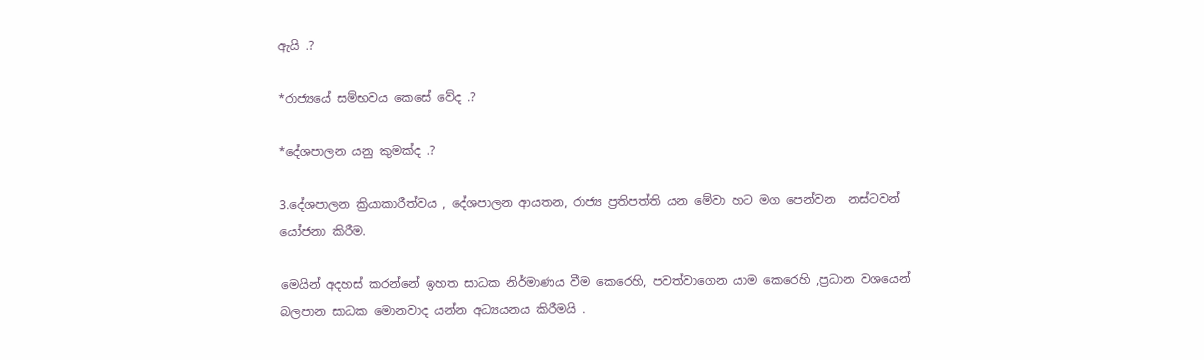ඇයි .?

*රාජ්‍යයේ සම්භවය කෙසේ වේද .?

*දේශපාලන යනු කුමක්ද .?

3.දේශපාලන ක්‍රියාකාරීත්වය , දේශපාලන ආයතන, රාජ්‍ය ප්‍රතිපත්ති යන මේවා හට මග පෙන්වන  නස්ටවන් යෝජනා කිරීම.

මෙයින් අදහස් කරන්නේ ඉහත සාධක නිර්මාණය වීම කෙරෙහි, පවත්වාගෙන යාම කෙරෙහි ,ප්‍රධාන වශයෙන් බලපාන සාධක මොනවාද යන්න අධ්‍යයනය කිරීමයි .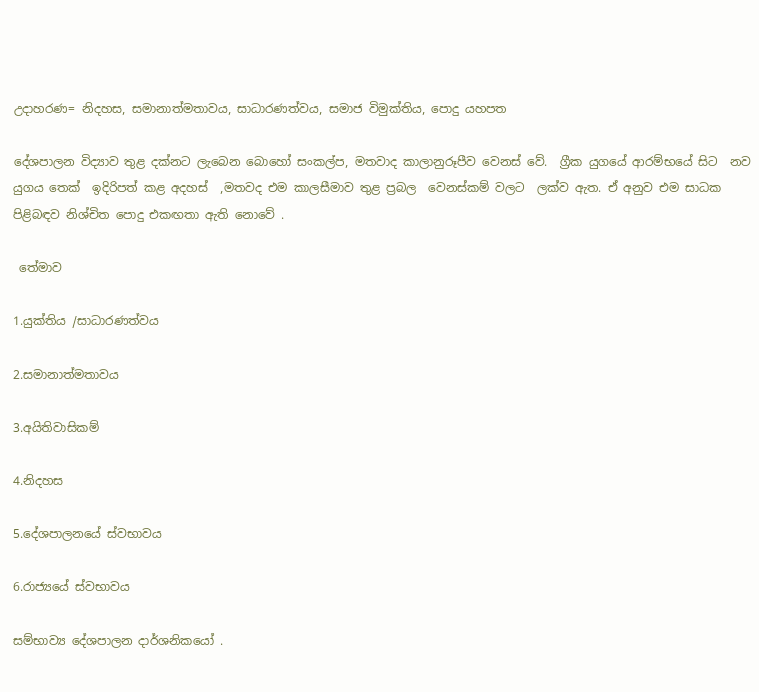උදාහරණ= නිදහස, සමානාත්මතාවය, සාධාරණත්වය, සමාජ විමුක්තිය, පොදු යහපත

දේශපාලන විද්‍යාව තුළ දක්නට ලැබෙන බොහෝ සංකල්ප, මතවාද කාලානුරූපීව වෙනස් වේ.  ග්‍රීක යුගයේ ආරම්භයේ සිට  නව යුගය තෙක්  ඉදිරිපත් කළ අදහස්  ,මතවද එම කාලසීමාව තුළ ප්‍රබල  වෙනස්කම් වලට  ලක්ව ඇත. ඒ අනුව එම සාධක පිළිබඳව නිශ්චිත පොදු එකඟතා ඇති නොවේ .

 තේමාව

1.යුක්තිය /සාධාරණත්වය

2.සමානාත්මතාවය

3.අයිතිවාසිකම්

4.නිදහස

5.දේශපාලනයේ ස්වභාවය

6.රාජ්‍යයේ ස්වභාවය

සම්භාව්‍ය දේශපාලන දාර්ශනිකයෝ .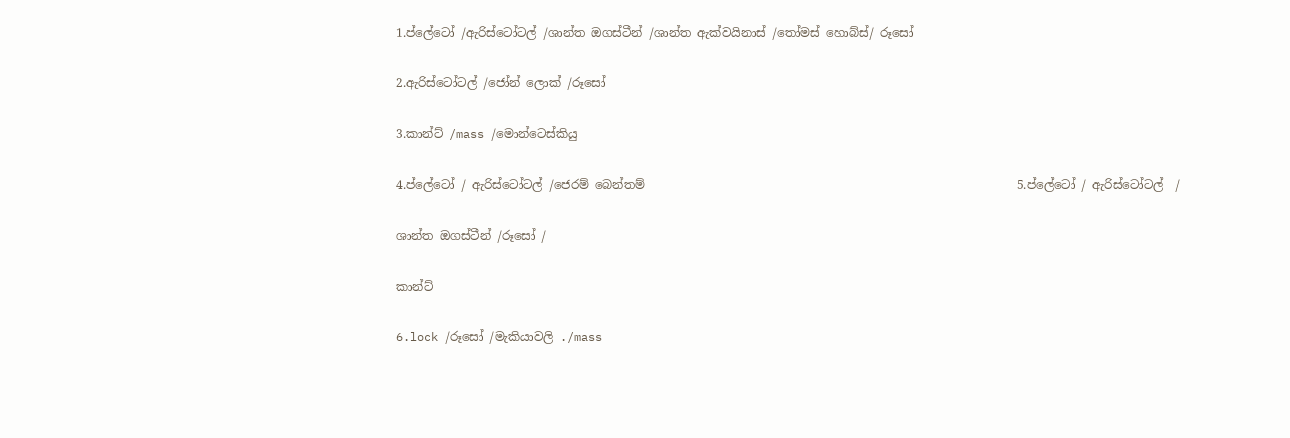1.ප්ලේටෝ /ඇරිස්ටෝටල් /ශාන්ත ඔගස්ටීන් /ශාන්ත ඇක්වයිනාස් /තෝමස් හොබ්ස්/ රූසෝ

2.ඇරිස්ටෝටල් /ජෝන් ලොක් /රූසෝ

3.කාන්ට් /mass /මොන්ටෙස්කියු

4.ප්ලේටෝ / ඇරිස්ටෝටල් /ජෙරම් බෙන්තම්                                                              5.ප්ලේටෝ / ඇරිස්ටෝටල්  /

ශාන්ත ඔගස්ටීන් /රූසෝ /

කාන්ට්

6.lock /රූසෝ /මැකියාවලි ./mass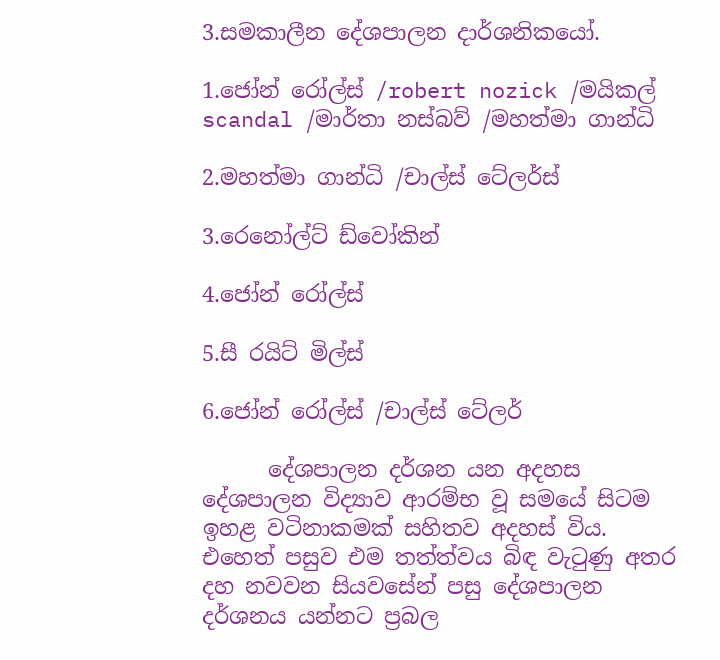3.සමකාලීන දේශපාලන දාර්ශනිකයෝ.

1.ජෝන් රෝල්ස් /robert nozick /මයිකල් scandal /මාර්තා නස්බව් /මහත්මා ගාන්ධි

2.මහත්මා ගාන්ධි /චාල්ස් ටේලර්ස්

3.රෙනෝල්ට් ඩ්වෝකින්

4.ජෝන් රෝල්ස්

5.සී රයිට් මිල්ස්

6.ජෝන් රෝල්ස් /චාල්ස් ටේලර්

      දේශපාලන දර්ශන යන අදහස දේශපාලන විද්‍යාව ආරම්භ වූ සමයේ සිටම ඉහළ වටිනාකමක් සහිතව අදහස් විය. එහෙත් පසුව එම තත්ත්වය බිඳ වැටුණු අතර දහ නවවන සියවසේන් පසු දේශපාලන දර්ශනය යන්නට ප්‍රබල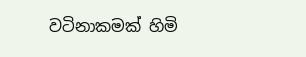වටිනාකමක් හිමි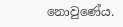නොවුණේය.